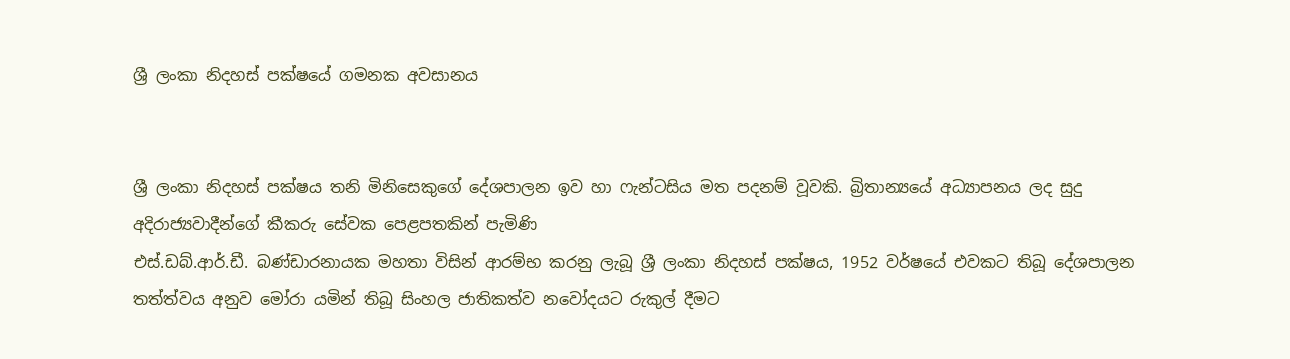ශ්‍රී ලංකා නිදහස් පක්ෂයේ ගමනක අවසානය


ශ්‍රී ලංකා නිදහස් පක්ෂය තනි මිනිසෙකුගේ දේශපාලන ඉව හා ෆැන්ටසිය මත පදනම් වූවකි. බ්‍රිතාන්‍යයේ අධ්‍යාපනය ලද සුදු අදිරාජ්‍යවාදීන්ගේ කීකරු සේවක පෙළපතකින් පැමිණි
එස්.ඩබ්.ආර්.ඩී. බණ්ඩාරනායක මහතා විසින් ආරම්භ කරනු ලැබූ ශ්‍රී ලංකා නිදහස් පක්ෂය, 1952 වර්ෂයේ එවකට තිබූ දේශපාලන තත්ත්වය අනුව මෝරා යමින් තිබූ සිංහල ජාතිකත්ව නවෝදයට රුකුල් දීමට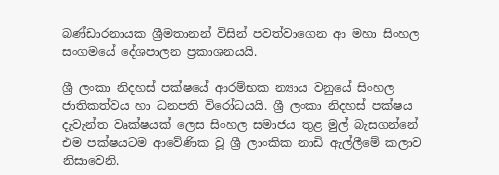බණ්ඩාරනායක ශ්‍රීමතානන් විසින් පවත්වාගෙන ආ මහා සිංහල සංගමයේ දේශපාලන ප්‍රකාශනයයි.

ශ්‍රී ලංකා නිදහස් පක්ෂයේ ආරම්භක න්‍යාය වනුයේ සිංහල ජාතිකත්වය හා ධනපති විරෝධයයි. ශ්‍රී ලංකා නිදහස් පක්ෂය දැවැන්ත වෘක්ෂයක් ලෙස සිංහල සමාජය තුළ මුල් බැසගන්නේ එම පක්ෂයටම ආවේණික වූ ශ්‍රී ලාංකික නාඩි ඇල්ලීමේ කලාව නිසාවෙනි.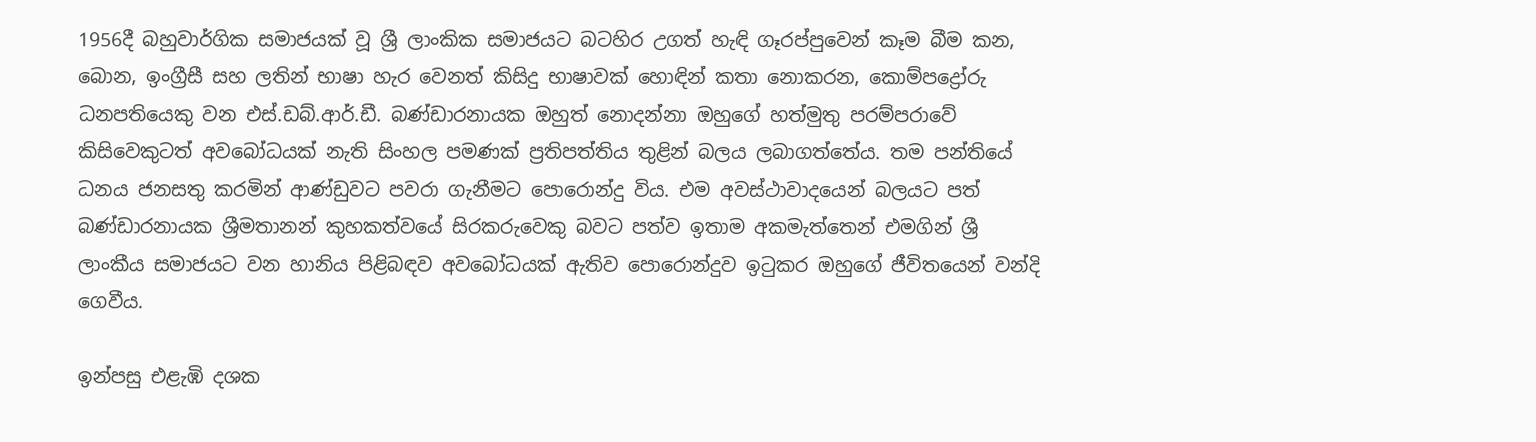1956දී බහුවාර්ගික සමාජයක් වූ ශ්‍රී ලාංකික සමාජයට බටහිර උගත් හැඳි ගෑරප්පුවෙන් කෑම බීම කන, බොන, ඉංග්‍රීසී සහ ලතින් භාෂා හැර වෙනත් කිසිදු භාෂාවක් හොඳින් කතා නොකරන, කොම්පද්‍රෝරු ධනපතියෙකු වන එස්.ඩබ්.ආර්.ඩී. බණ්ඩාරනායක ඔහුත් නොදන්නා ඔහුගේ හත්මුතු පරම්පරාවේ කිසිවෙකුටත් අවබෝධයක් නැති සිංහල පමණක් ප්‍රතිපත්තිය තුළින් බලය ලබාගත්තේය. තම පන්තියේ ධනය ජනසතු කරමින් ආණ්ඩුවට පවරා ගැනීමට පොරොන්දු විය. එම අවස්ථාවාදයෙන් බලයට පත් බණ්ඩාරනායක ශ්‍රීමතානන් කුහකත්වයේ සිරකරුවෙකු බවට පත්ව ඉතාම අකමැත්තෙන් එමගින් ශ්‍රී ලාංකීය සමාජයට වන හානිය පිළිබඳව අවබෝධයක් ඇතිව පොරොන්දුව ඉටුකර ඔහුගේ ජීවිතයෙන් වන්දි ගෙවීය.

ඉන්පසු එළැඹි දශක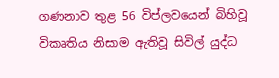ගණනාව තුළ 56 විප්ලවයෙන් බිහිවූ විකෘතිය නිසාම ඇතිවූ සිවිල් යුද්ධ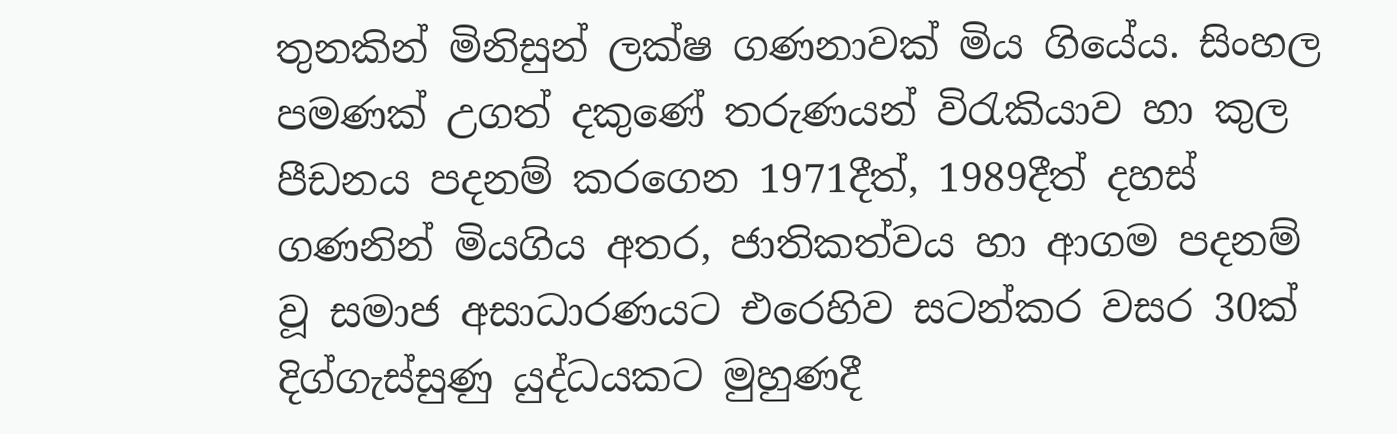තුනකින් මිනිසුන් ලක්ෂ ගණනාවක් මිය ගියේය. සිංහල පමණක් උගත් දකුණේ තරුණයන් විරැකියාව හා කුල පීඩනය පදනම් කරගෙන 1971දීත්, 1989දීත් දහස් ගණනින් මියගිය අතර, ජාතිකත්වය හා ආගම පදනම් වූ සමාජ අසාධාරණයට එරෙහිව සටන්කර වසර 30ක් දිග්ගැස්සුණු යුද්ධයකට මුහුණදී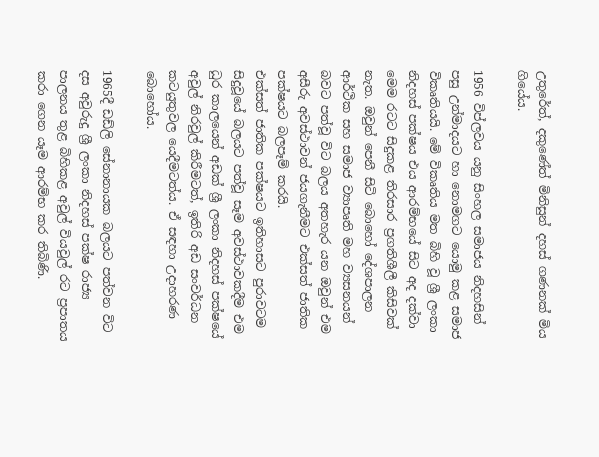උතුරේත්, දකුණේත් මිනිසුන් දහස් ගණනක් මිය ගියේය.

1956 විප්ලවය යනු සිංහල සමාජය නිදහසින් පසු උන්මාදයට හා නොමගට යොමු කළ සමාජ විකෘතියයි. මේ විකෘතිය මත බිහි වූ ශ්‍රී ලංකා නිදහස් පක්ෂය එය ආරම්භයේ සිට අද දක්වා මෙම රටට සිදුකළ තිරසාර ප්‍රගතිශීලී කිසිවක් නැත. ඔවුන් පෙනී සිටි බොහෝ දේශපාලන ආර්ථික සහ සමාජ ව්‍යාපෘති මහ ව්‍යසනයන් බවට පත්වූ විට බලය අතහැර යන ඔවුන් එම අසීරු අවස්ථාවන් ජයගැනීමට එක්සත් ජාතික පක්ෂයට බලපෑම් කරයි.
එක්සත් ජාතික පක්ෂයට ඉතිහාසට පුරාවටම සිදුවූයේ බලයට පත්වූ සෑම අවස්ථාවකදීම එම ධුර කාලයෙන් අඩක් ශ්‍රී ලංකා නිදහස් පක්ෂයේ අවුල් නිරවුල් කිරීමටත්, ඉතිරි අඩ සංවර්ධන කටයුතුවල යෙදීමටත්ය. ඒ සඳහා උදාහරණ බොහෝය.

1965දී ඩඩ්ලි සේනානායක බලයට පත්වන විට දස අවුරුදු ශ්‍රී ලංකා නිදහස් පක්ෂ රාජ්‍ය පාලනය තුළ බිහිකළ අවුල් වියවුල් රට ප්‍රපාතය කරා ගෙන යෑම ආරම්භ කර තිබිණි.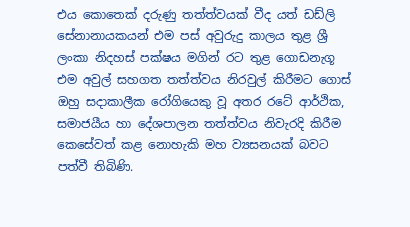එය කොතෙක් දරුණු තත්ත්වයක් වීද යත් ඩඩ්ලි සේනානායකයන් එම පස් අවුරුදු කාලය තුළ ශ්‍රී ලංකා නිදහස් පක්ෂය මගින් රට තුළ ගොඩනැගූ එම අවුල් සහගත තත්ත්වය නිරවුල් කිරීමට ගොස් ඔහු සදාකාලීක රෝගියෙකු වූ අතර රටේ ආර්ථික, සමාජයීය හා දේශපාලන තත්ත්වය නිවැරදි කිරීම කෙසේවත් කළ නොහැකි මහ ව්‍යසනයක් බවට පත්වී තිබිණි.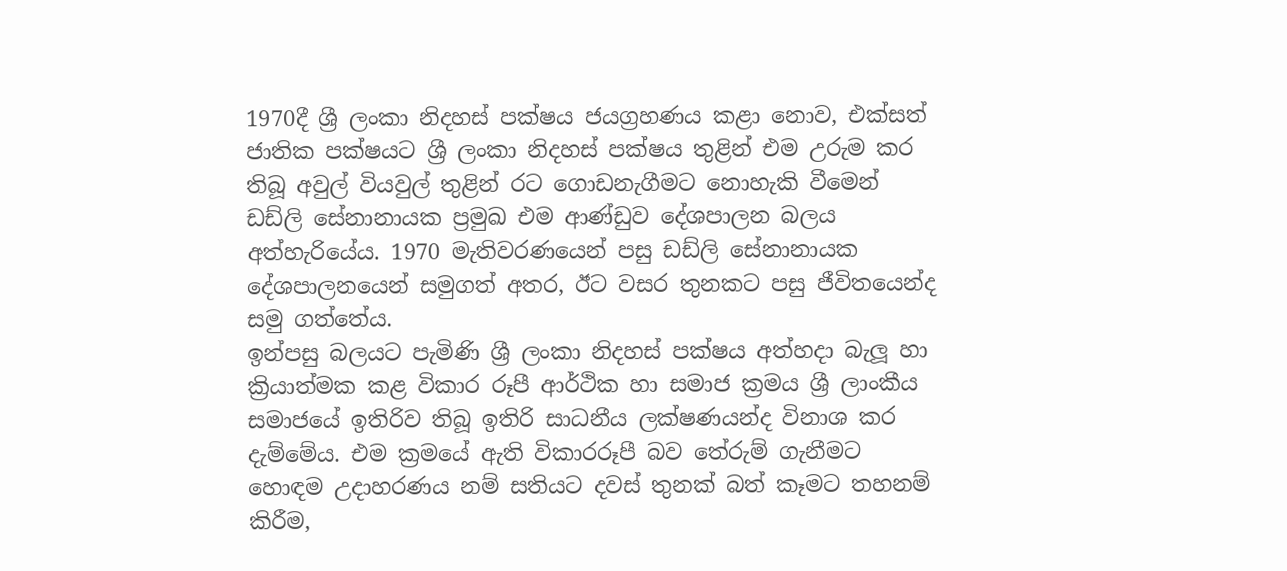1970දී ශ්‍රී ලංකා නිදහස් පක්ෂය ජයග්‍රහණය කළා නොව, එක්සත් ජාතික පක්ෂයට ශ්‍රී ලංකා නිදහස් පක්ෂය තුළින් එම උරුම කර තිබූ අවුල් වියවුල් තුළින් රට ගොඩනැගීමට නොහැකි වීමෙන් ඩඩ්ලි සේනානායක ප්‍රමුඛ එම ආණ්ඩුව දේශපාලන බලය අත්හැරියේය. 1970 මැතිවරණයෙන් පසු ඩඩ්ලි සේනානායක දේශපාලනයෙන් සමුගත් අතර, ඊට වසර තුනකට පසු ජීවිතයෙන්ද සමු ගත්තේය.
ඉන්පසු බලයට පැමිණි ශ්‍රී ලංකා නිදහස් පක්ෂය අත්හදා බැලූ හා ක්‍රියාත්මක කළ විකාර රූපී ආර්ථික හා සමාජ ක්‍රමය ශ්‍රී ලාංකීය සමාජයේ ඉතිරිව තිබූ ඉතිරි සාධනීය ලක්ෂණයන්ද විනාශ කර දැම්මේය. එම ක්‍රමයේ ඇති විකාරරූපී බව තේරුම් ගැනීමට හොඳම උදාහරණය නම් සතියට දවස් තුනක් බත් කෑමට තහනම් කිරීම,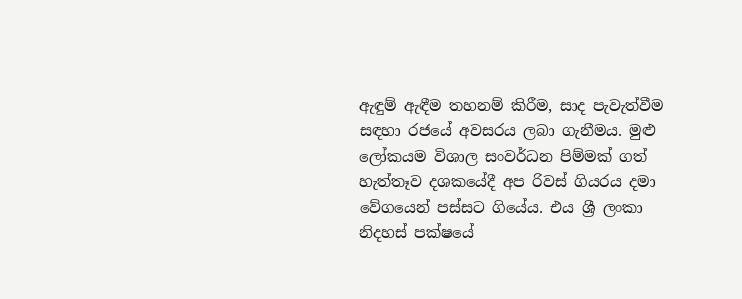ඇඳුම් ඇඳීම තහනම් කිරීම, සාද පැවැත්වීම සඳහා රජයේ අවසරය ලබා ගැනීමය. මුළු ලෝකයම විශාල සංවර්ධන පිම්මක් ගත් හැත්තෑව දශකයේදී අප රිවස් ගියරය දමා වේගයෙන් පස්සට ගියේය. එය ශ්‍රී ලංකා නිදහස් පක්ෂයේ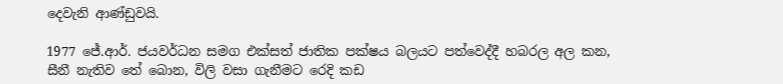දෙවැනි ආණ්ඩුවයි.

1977 ජේ.ආර්. ජයවර්ධන සමග එක්සත් ජාතික පක්ෂය බලයට පත්වෙද්දී හබරල අල කන, සීනී නැතිව තේ බොන, විලි වසා ගැනීමට රෙදි කඩ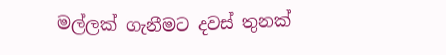මල්ලක් ගැනීමට දවස් තුනක්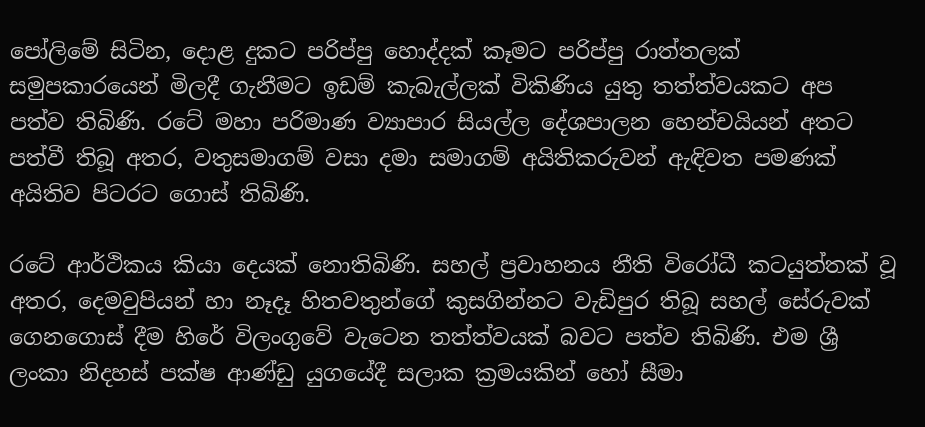පෝලිමේ සිටින, දොළ දුකට පරිප්පු හොද්දක් කෑමට පරිප්පු රාත්තලක් සමුපකාරයෙන් මිලදී ගැනීමට ඉඩම් කැබැල්ලක් විකිණිය යුතු තත්ත්වයකට අප පත්ව තිබිණි. රටේ මහා පරිමාණ ව්‍යාපාර සියල්ල දේශපාලන හෙන්චයියන් අතට පත්වී තිබූ අතර, වතුසමාගම් වසා දමා සමාගම් අයිතිකරුවන් ඇඳිවත පමණක් අයිතිව පිටරට ගොස් තිබිණි.

රටේ ආර්ථිකය කියා දෙයක් නොතිබිණි. සහල් ප්‍රවාහනය නීති විරෝධී කටයුත්තක් වූ අතර, දෙමවුපියන් හා නෑදෑ හිතවතුන්ගේ කුසගින්නට වැඩිපුර තිබූ සහල් සේරුවක් ගෙනගොස් දීම හිරේ විලංගුවේ වැ‍ටෙන තත්ත්වයක් බවට පත්ව තිබිණි. එම ශ්‍රී ලංකා නිදහස් පක්ෂ ආණ්ඩු යුගයේදී සලාක ක්‍රමයකින් හෝ සීමා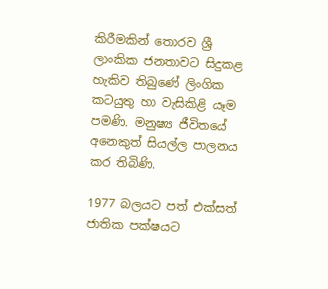කිරීමකින් තොරව ශ්‍රී ලාංකික ජනතාවට සිදුකළ හැකිව තිබුණේ ලිංගික කටයුතු හා වැසිකිළි යෑම පමණි. මනුෂ්‍ය ජීවිතයේ අනෙකුත් සියල්ල පාලනය කර තිබිණි.

1977 බලයට පත් එක්සත් ජාතික පක්ෂයට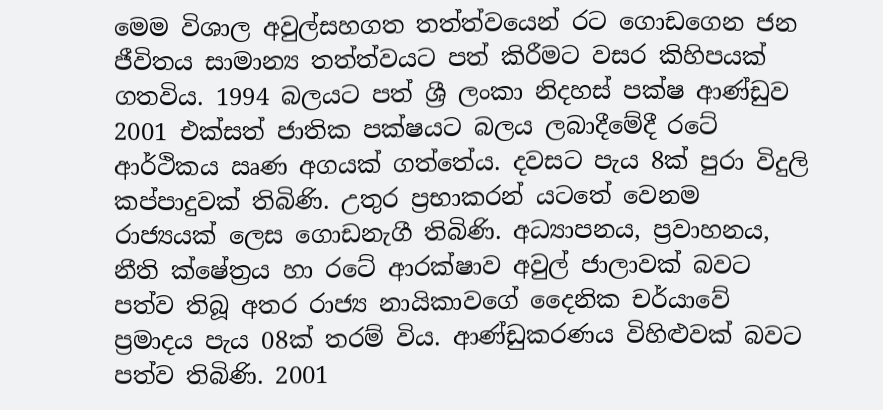මෙම විශාල අවුල්සහගත තත්ත්වයෙන් රට ගොඩගෙන ජන ජීවිතය සාමාන්‍ය තත්ත්වයට පත් කිරීමට වසර කිහිපයක් ගතවිය. 1994 බලයට පත් ශ්‍රී ලංකා නිදහස් පක්ෂ ආණ්ඩුව 2001 එක්සත් ජාතික පක්ෂයට බලය ලබාදීමේදී රටේ ආර්ථිකය ඍණ අගයක් ගත්තේය. දවසට පැය 8ක් පුරා විදුලි කප්පාදුවක් තිබිණි. උතුර ප්‍රභාකරන් යටතේ වෙනම රාජ්‍යයක් ලෙස ගොඩනැගී තිබිණි. අධ්‍යාපනය, ප්‍රවාහනය, නීති ක්ෂේත්‍රය හා රටේ ආරක්ෂාව අවුල් ජාලාවක් බවට පත්ව තිබූ අතර රාජ්‍ය නායිකාවගේ දෛනික චර්යාවේ ප්‍රමාදය පැය 08ක් තරම් විය. ආණ්ඩුකරණය විහිළුවක් බවට පත්ව තිබිණි. 2001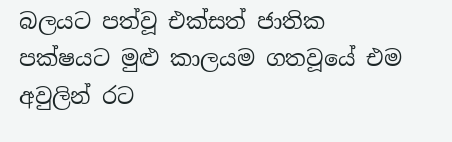බලයට පත්වූ එක්සත් ජාතික පක්ෂයට මුළු කාලයම ගතවූයේ එම අවුලින් රට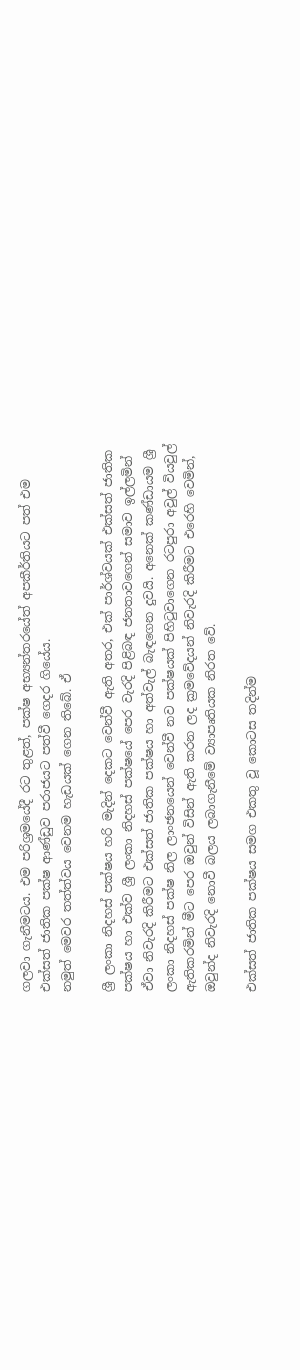ගලවා ගැනීමටය. එම පරිශ්‍රමයේදී රට තුළත්, පක්ෂ අභ්‍යන්තරයේත් අපකීර්තියට පත් එම එක්සත් ජාතික පක්ෂ ආණ්ඩුව පරාජයට පත්වී ගෙදර ගියේය.
නමුත් මෙවර තත්ත්වය වෙනම හැඩයක් ගෙන තිබේ. ඒ

ශ්‍රී ලංකා නිදහස් පක්ෂය හරි මැදින් දෙකට වෙන්වී ඇති අතර, එක් පාර්ශ්වයක් එක්සත් ජාතික පක්ෂය හා එක්ව ශ්‍රී ලංකා නිදහස් පක්ෂයේ පෙර වැරදි පිළිබඳ ජනතාවගෙන් සමාව ඉල්ලමින් ඒවා නිවැරදි කිරීමට එක්සත් ජාතික පක්ෂය හා අත්වැල් බැඳගෙන දුවයි. අනෙක් කණ්ඩායම ශ්‍රී ලංකා නිදහස් පක්ෂ නිල ලාංඡනයෙන් වෙන්වී නව පක්ෂයක් පිහිටුවාගෙන රටපුරා අවුල් වියවුල් ඇතිකරමින් මීට පෙර ඔවුන් විසින් ඇති කරන ලද ක්‍රමවේදයන් නිවැරදි කිරීමට එරෙහි වෙමින්, ඔවුන්ද නිවැරදි නොවී බලය ලබාගැනීමේ ව්‍යාපෘතියක නිරත වේ.

එක්සත් ජාතික පක්ෂය සමග එකතු වූ කොටස තදින්ම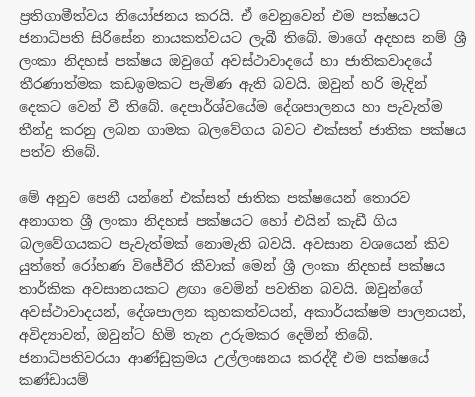ප්‍රතිගාමීත්වය නියෝජනය කරයි. ඒ වෙනුවෙන් එම පක්ෂයට ජනාධිපති සිරිසේන නායකත්වයට ලැබී තිබේ. මාගේ අදහස නම් ශ්‍රී ලංකා නිදහස් පක්ෂය ඔවුගේ අවස්ථාවාදයේ හා ජාතිකවාදයේ තීරණාත්මක කඩඉමකට පැමිණ ඇති බවයි. ඔවුන් හරි මැදින් දෙකට වෙන් වී තිබේ. දෙපාර්ශ්වයේම දේශපාලනය හා පැවැත්ම තීන්දු කරනු ලබන ගාමක බලවේගය බවට එක්සත් ජාතික පක්ෂය පත්ව තිබේ.

මේ අනුව පෙනී යන්නේ එක්සත් ජාතික පක්ෂයෙන් තොරව අනාගත ශ්‍රී ලංකා නිදහස් පක්ෂයට හෝ එයින් කැඩී ගිය බලවේගයකට පැවැත්මක් නොමැති බවයි. අවසාන වශයෙන් කිව යුත්තේ රෝහණ විජේවීර කීවාක් මෙන් ශ්‍රී ලංකා නිදහස් පක්ෂය තාර්කික අවසානයකට ළඟා වෙමින් පවතින බවයි. ඔවුන්ගේ අවස්ථාවාදයන්, දේශපාලන කුහකත්වයන්, අකාර්යක්ෂම පාලනයන්, අවිද්‍යාවන්, ඔවුන්ට හිමි තැන උරුමකර දෙමින් තිබේ. ජනාධිපතිවරයා ආණ්ඩුක්‍රමය උල්ලංඝනය කරද්දී එම පක්ෂයේ කණ්ඩායම්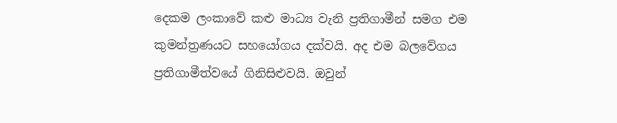දෙකම ලංකාවේ කළු මාධ්‍ය වැනි ප්‍රතිගාමීන් සමග එම කුමන්ත්‍රණයට සහයෝගය දක්වයි. අද එම බලවේගය ප්‍රතිගාමීත්වයේ ගිනිසිළුවයි. ඔවුන්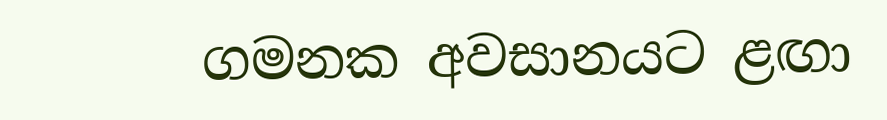ගමනක අවසානයට ළඟා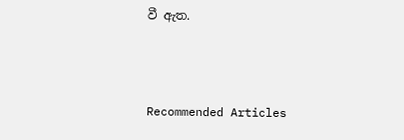වී ඇත.



Recommended Articles